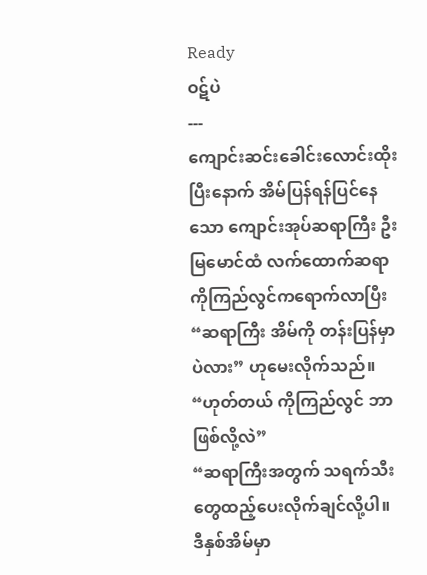Ready
ဝဋ်ပဲ
---
ကျောင်းဆင်းခေါင်းလောင်းထိုးပြီးနောက် အိမ်ပြန်ရန်ပြင်နေသော ကျောင်းအုပ်ဆရာကြီး ဦးမြမောင်ထံ လက်ထောက်ဆရာ ကိုကြည်လွင်ကရောက်လာပြီး
“ဆရာကြီး အိမ်ကို တန်းပြန်မှာပဲလား” ဟုမေးလိုက်သည်။
“ဟုတ်တယ် ကိုကြည်လွင် ဘာဖြစ်လို့လဲ”
“ဆရာကြီးအတွက် သရက်သီးတွေထည့်ပေးလိုက်ချင်လို့ပါ။ ဒီနှစ်အိမ်မှာ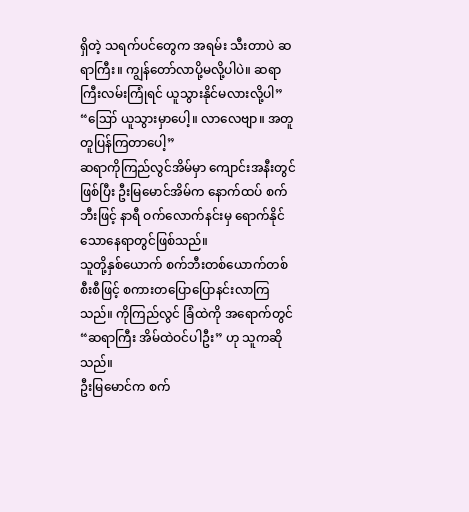ရှိတဲ့ သရက်ပင်တွေက အရမ်း သီးတာပဲ ဆရာကြီး။ ကျွန်တော်လာပို့မလို့ပါပဲ။ ဆရာကြီးလမ်းကြုံရင် ယူသွားနိုင်မလားလို့ပါ”
“ဪ ယူသွားမှာပေါ့။ လာလေဗျာ။ အတူတူပြန်ကြတာပေါ့”
ဆရာကိုကြည်လွင်အိမ်မှာ ကျောင်းအနီးတွင်ဖြစ်ပြီး ဦးမြမောင်အိမ်က နောက်ထပ် စက်ဘီးဖြင့် နာရီ ဝက်လောက်နင်းမှ ရောက်နိုင်သောနေရာတွင်ဖြစ်သည်။
သူတို့နှစ်ယောက် စက်ဘီးတစ်ယောက်တစ်စီးစီဖြင့် စကားတပြောပြောနင်းလာကြသည်။ ကိုကြည်လွင် ခြံထဲကို အရောက်တွင်
“ဆရာကြီး အိမ်ထဲဝင်ပါဦး” ဟု သူကဆိုသည်။
ဦးမြမောင်က စက်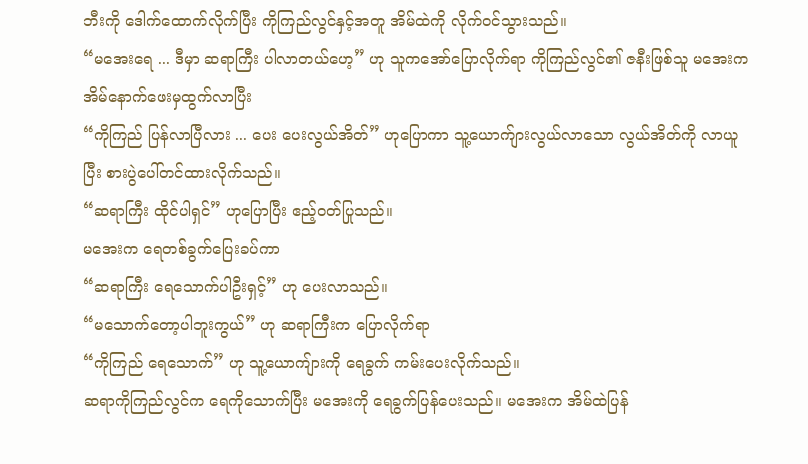ဘီးကို ဒေါက်ထောက်လိုက်ပြီး ကိုကြည်လွင်နှင့်အတူ အိမ်ထဲကို လိုက်ဝင်သွားသည်။
“မအေးရေ ... ဒီမှာ ဆရာကြီး ပါလာတယ်ဟေ့” ဟု သူကအော်ပြောလိုက်ရာ ကိုကြည်လွင်၏ ဇနီးဖြစ်သူ မအေးက အိမ်နောက်ဖေးမှထွက်လာပြီး
“ကိုကြည် ပြန်လာပြီလား ... ပေး ပေးလွယ်အိတ်” ဟုပြောကာ သူ့ယောက်ျားလွယ်လာသော လွယ်အိတ်ကို လာယူပြီး စားပွဲပေါ်တင်ထားလိုက်သည်။
“ဆရာကြီး ထိုင်ပါရှင်” ဟုပြောပြီး ဧည့်ဝတ်ပြုသည်။
မအေးက ရေတစ်ခွက်ပြေးခပ်ကာ
“ဆရာကြီး ရေသောက်ပါဦးရှင့်” ဟု ပေးလာသည်။
“မသောက်တော့ပါဘူးကွယ်” ဟု ဆရာကြီးက ပြောလိုက်ရာ
“ကိုကြည် ရေသောက်” ဟု သူ့ယောကျ်ားကို ရေခွက် ကမ်းပေးလိုက်သည်။
ဆရာကိုကြည်လွင်က ရေကိုသောက်ပြီး မအေးကို ရေခွက်ပြန်ပေးသည်။ မအေးက အိမ်ထဲပြန်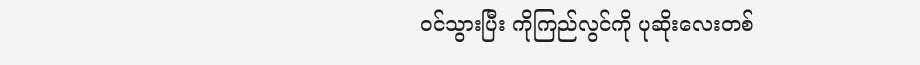ဝင်သွားပြီး ကိုကြည်လွင်ကို ပုဆိုးလေးတစ်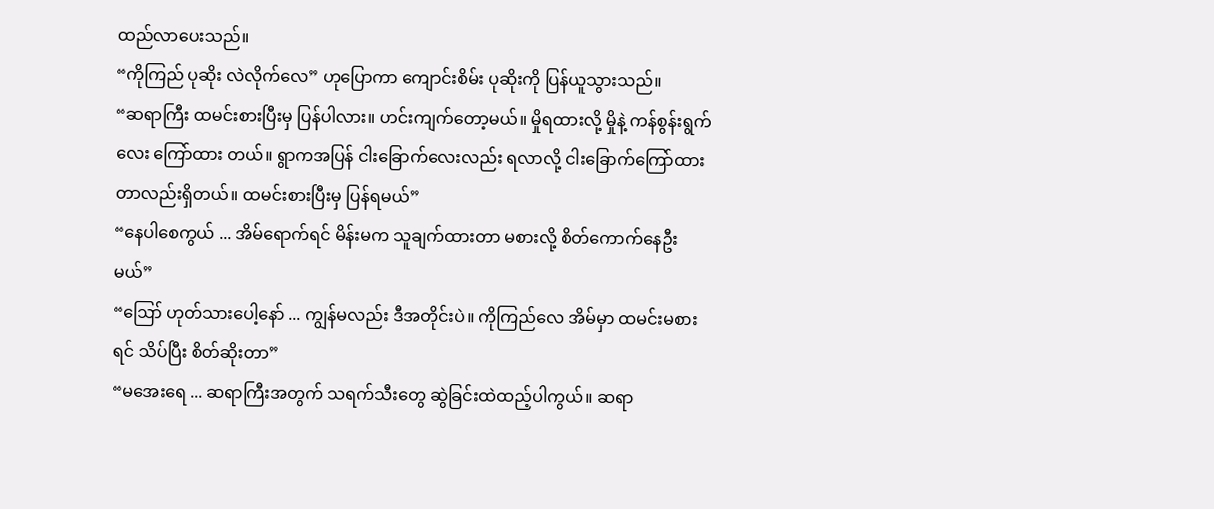ထည်လာပေးသည်။
“ကိုကြည် ပုဆိုး လဲလိုက်လေ” ဟုပြောကာ ကျောင်းစိမ်း ပုဆိုးကို ပြန်ယူသွားသည်။
“ဆရာကြီး ထမင်းစားပြီးမှ ပြန်ပါလား။ ဟင်းကျက်တော့မယ်။ မှိုရထားလို့ မှိုနဲ့ ကန်စွန်းရွက်လေး ကြော်ထား တယ်။ ရွာကအပြန် ငါးခြောက်လေးလည်း ရလာလို့ ငါးခြောက်ကြော်ထားတာလည်းရှိတယ်။ ထမင်းစားပြီးမှ ပြန်ရမယ်”
“နေပါစေကွယ် ... အိမ်ရောက်ရင် မိန်းမက သူချက်ထားတာ မစားလို့ စိတ်ကောက်နေဦးမယ်”
“ဪ ဟုတ်သားပေါ့နော် ... ကျွန်မလည်း ဒီအတိုင်းပဲ။ ကိုကြည်လေ အိမ်မှာ ထမင်းမစားရင် သိပ်ပြီး စိတ်ဆိုးတာ”
“မအေးရေ ... ဆရာကြီးအတွက် သရက်သီးတွေ ဆွဲခြင်းထဲထည့်ပါကွယ်။ ဆရာ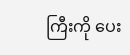ကြီးကို ပေး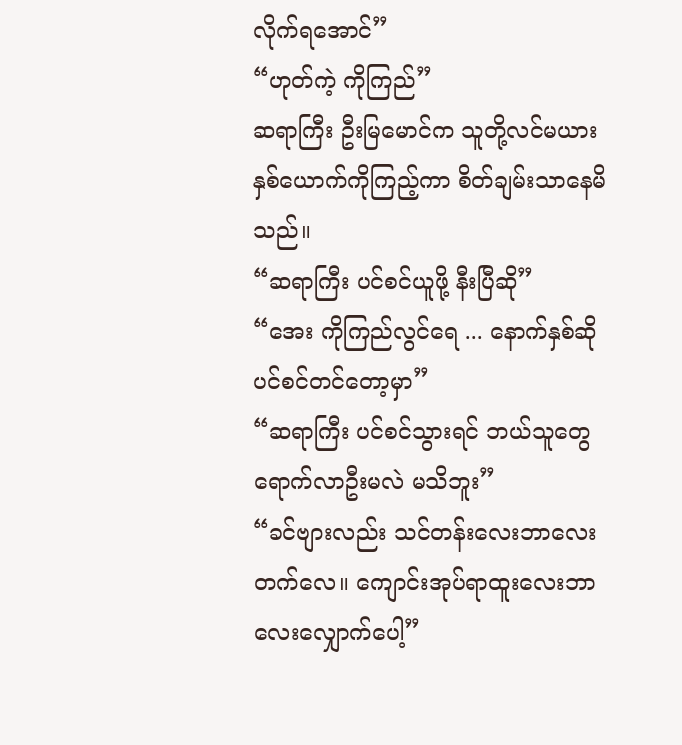လိုက်ရအောင်”
“ဟုတ်ကဲ့ ကိုကြည်”
ဆရာကြီး ဦးမြမောင်က သူတို့လင်မယားနှစ်ယောက်ကိုကြည့်ကာ စိတ်ချမ်းသာနေမိသည်။
“ဆရာကြီး ပင်စင်ယူဖို့ နီးပြီဆို”
“အေး ကိုကြည်လွင်ရေ ... နောက်နှစ်ဆို ပင်စင်တင်တော့မှာ”
“ဆရာကြီး ပင်စင်သွားရင် ဘယ်သူတွေရောက်လာဦးမလဲ မသိဘူး”
“ခင်ဗျားလည်း သင်တန်းလေးဘာလေးတက်လေ။ ကျောင်းအုပ်ရာထူးလေးဘာလေးလျှောက်ပေါ့”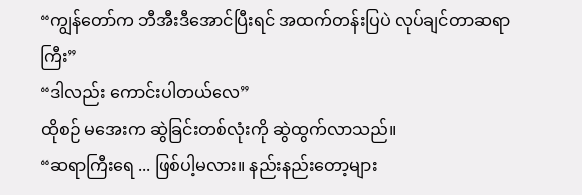“ကျွန်တော်က ဘီအီးဒီအောင်ပြီးရင် အထက်တန်းပြပဲ လုပ်ချင်တာဆရာကြီး”
“ဒါလည်း ကောင်းပါတယ်လေ”
ထိုစဉ် မအေးက ဆွဲခြင်းတစ်လုံးကို ဆွဲထွက်လာသည်။
“ဆရာကြီးရေ ... ဖြစ်ပါ့မလား။ နည်းနည်းတော့များ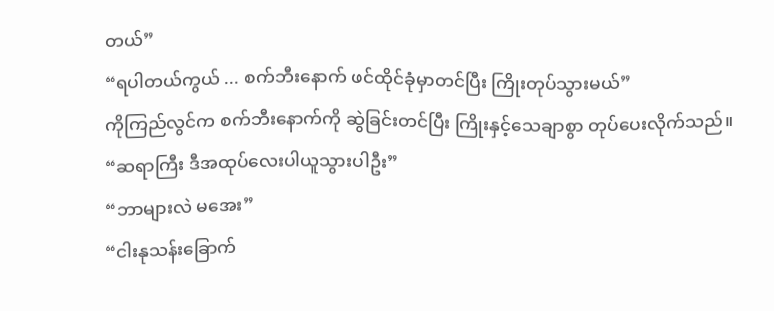တယ်”
“ရပါတယ်ကွယ် ... စက်ဘီးနောက် ဖင်ထိုင်ခုံမှာတင်ပြီး ကြိုးတုပ်သွားမယ်”
ကိုကြည်လွင်က စက်ဘီးနောက်ကို ဆွဲခြင်းတင်ပြီး ကြိုးနှင့်သေချာစွာ တုပ်ပေးလိုက်သည်။
“ဆရာကြီး ဒီအထုပ်လေးပါယူသွားပါဦး”
“ဘာများလဲ မအေး”
“ငါးနုသန်းခြောက်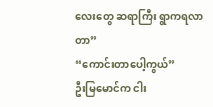လေးတွေ ဆရာကြီး ရွာကရလာတာ”
“ကောင်းတာပေါ့ကွယ်”
ဦးမြမောင်က ငါး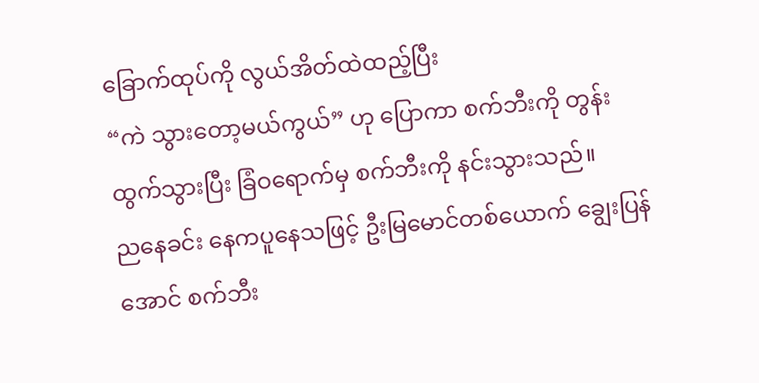ခြောက်ထုပ်ကို လွယ်အိတ်ထဲထည့်ပြီး
“ကဲ သွားတော့မယ်ကွယ်” ဟု ပြောကာ စက်ဘီးကို တွန်းထွက်သွားပြီး ခြံဝရောက်မှ စက်ဘီးကို နင်းသွားသည်။
ညနေခင်း နေကပူနေသဖြင့် ဦးမြမောင်တစ်ယောက် ချွေးပြန်အောင် စက်ဘီး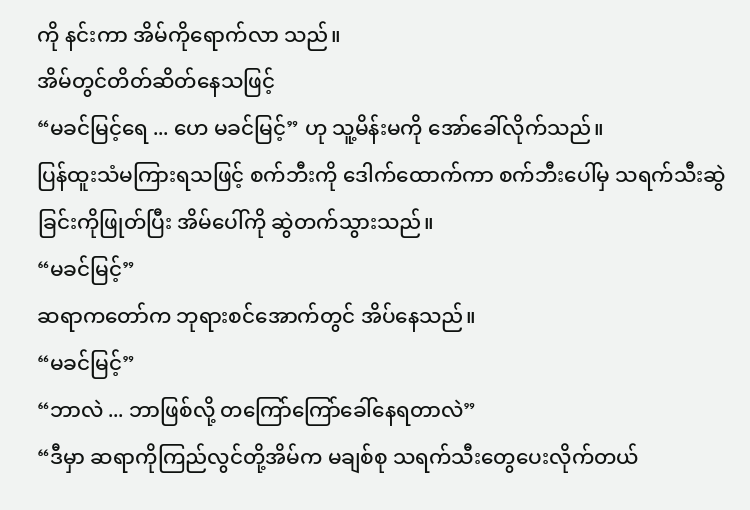ကို နင်းကာ အိမ်ကိုရောက်လာ သည်။
အိမ်တွင်တိတ်ဆိတ်နေသဖြင့်
“မခင်မြင့်ရေ ... ဟေ မခင်မြင့်” ဟု သူ့မိန်းမကို အော်ခေါ်လိုက်သည်။
ပြန်ထူးသံမကြားရသဖြင့် စက်ဘီးကို ဒေါက်ထောက်ကာ စက်ဘီးပေါ်မှ သရက်သီးဆွဲခြင်းကိုဖြုတ်ပြီး အိမ်ပေါ်ကို ဆွဲတက်သွားသည်။
“မခင်မြင့်”
ဆရာကတော်က ဘုရားစင်အောက်တွင် အိပ်နေသည်။
“မခင်မြင့်”
“ဘာလဲ ... ဘာဖြစ်လို့ တကြော်ကြော်ခေါ်နေရတာလဲ”
“ဒီမှာ ဆရာကိုကြည်လွင်တို့အိမ်က မချစ်စု သရက်သီးတွေပေးလိုက်တယ်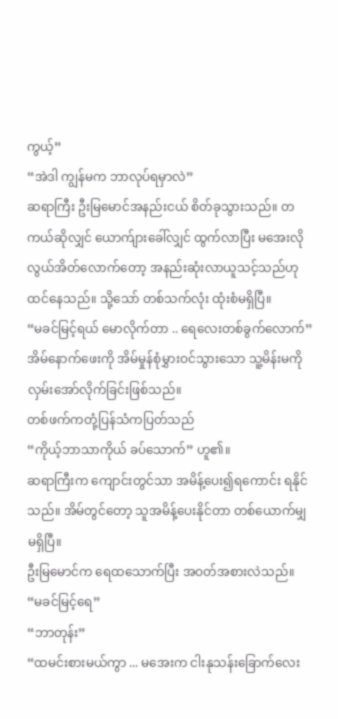ကွယ့်”
“အဲဒါ ကျွန်မက ဘာလုပ်ရမှာလဲ”
ဆရာကြီး ဦးမြမောင်အနည်းငယ် စိတ်ခုသွားသည်။ တကယ်ဆိုလျှင် ယောက်ျားခေါ်လျှင် ထွက်လာပြီး မအေးလို လွယ်အိတ်လောက်တော့ အနည်းဆုံးလာယူသင့်သည်ဟုထင်နေသည်။ သို့သော် တစ်သက်လုံး ထုံးစံမရှိပြီ။
“မခင်မြင့်ရယ် မောလိုက်တာ .. ရေလေးတစ်ခွက်လောက်”
အိမ်နောက်ဖေးကို အိမ်မှုန်စုံမွှားဝင်သွားသော သူ့မိန်းမကို လှမ်းအော်လိုက်ခြင်းဖြစ်သည်။
တစ်ဖက်ကတုံ့ပြန်သံကပြတ်သည်
“ကိုယ့်ဘာသာကိုယ် ခပ်သောက်” ဟူ၏။
ဆရာကြီးက ကျောင်းတွင်သာ အမိန့်ပေး၍ရကောင်း ရနိုင်သည်။ အိမ်တွင်တော့ သူအမိန့်ပေးနိုင်တာ တစ်ယောက်မျှ မရှိပြီ။
ဦးမြမောင်က ရေထသောက်ပြီး အဝတ်အစားလဲသည်။
“မခင်မြင့်ရေ”
“ဘာတုန်း”
“ထမင်းစားမယ်ကွာ ... မအေးက ငါးနုသန်းခြောက်လေး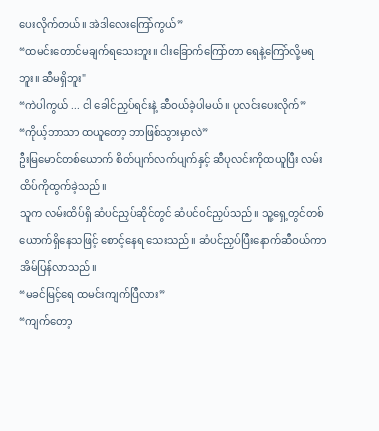ပေးလိုက်တယ်။ အဲဒါလေးကြော်ကွယ်”
“ထမင်းတောင်မချက်ရသေးဘူး။ ငါးခြောက်ကြော်တာ ရေနဲ့ကြော်လို့မရဘူး။ ဆီမရှိဘူး"
“ကဲပါကွယ် ... ငါ ခေါင်ညှပ်ရင်းနဲ့ ဆီဝယ်ခဲ့ပါမယ်။ ပုလင်းပေးလိုက်”
“ကိုယ့်ဘာသာ ထယူတော့ ဘာဖြစ်သွားမှာလဲ”
ဦးမြမောင်တစ်ယောက် စိတ်ပျက်လက်ပျက်နှင့် ဆီပုလင်းကိုထယူပြီး လမ်းထိပ်ကိုထွက်ခဲ့သည်။
သူက လမ်းထိပ်ရှိ ဆံပင်ညှပ်ဆိုင်တွင် ဆံပင်ဝင်ညှပ်သည်။ သူ့ရှေ့တွင်တစ်ယောက်ရှိနေသဖြင့် စောင့်နေရ သေးသည်။ ဆံပင်ညှပ်ပြီးနောက်ဆီဝယ်ကာ အိမ်ပြန်လာသည်။
“မခင်မြင့်ရေ ထမင်းကျက်ပြီလား”
“ကျက်တော့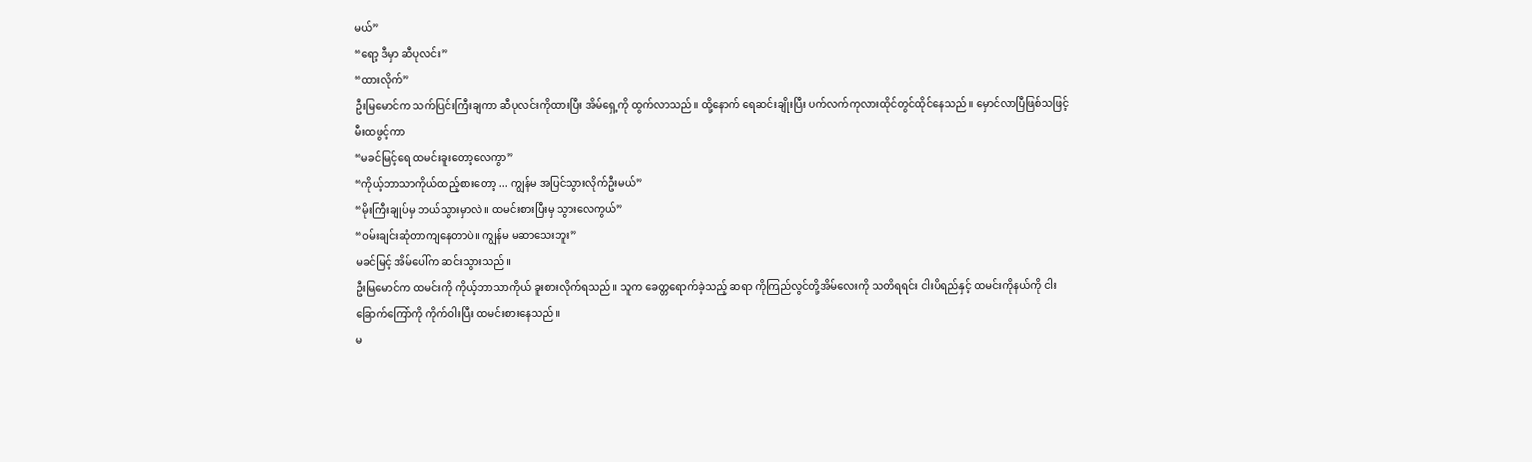မယ်”
“ရော့ ဒီမှာ ဆီပုလင်း”
“ထားလိုက်”
ဦးမြမောင်က သက်ပြင်းကြီးချကာ ဆီပုလင်းကိုထားပြီး အိမ်ရှေ့ကို ထွက်လာသည်။ ထို့နောက် ရေဆင်းချိုးပြီး ပက်လက်ကုလားထိုင်တွင်ထိုင်နေသည်။ မှောင်လာပြီဖြစ်သဖြင့် မီးထဖွင့်ကာ
“မခင်မြင့်ရေ ထမင်းခူးတော့လေကွာ”
“ကိုယ့်ဘာသာကိုယ်ထည့်စားတော့ ... ကျွန်မ အပြင်သွားလိုက်ဦးမယ်”
“မိုးကြီးချုပ်မှ ဘယ်သွားမှာလဲ။ ထမင်းစားပြီးမှ သွားလေကွယ်”
“ဝမ်းချင်းဆုံတာကျနေတာပဲ။ ကျွန်မ မဆာသေးဘူး”
မခင်မြင့် အိမ်ပေါ်က ဆင်းသွားသည်။
ဦးမြမောင်က ထမင်းကို ကိုယ့်ဘာသာကိုယ် ခူးစားလိုက်ရသည်။ သူက ခေတ္တရောက်ခဲ့သည့် ဆရာ ကိုကြည်လွင်တို့အိမ်လေးကို သတိရရင်း ငါးပိရည်နှင့် ထမင်းကိုနယ်ကို ငါးခြောက်ကြော်ကို ကိုက်ဝါးပြီး ထမင်းစားနေသည်။
မ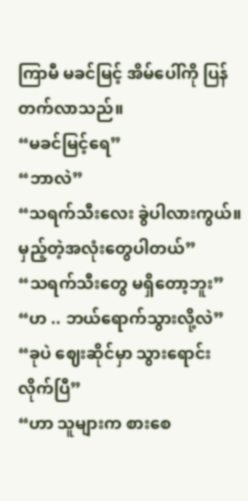ကြာမီ မခင်မြင့် အိမ်ပေါ်ကို ပြန်တက်လာသည်။
“မခင်မြင့်ရေ”
“ဘာလဲ”
“သရက်သီးလေး ခွဲပါလားကွယ်။ မှည့်တဲ့အလုံးတွေပါတယ်”
“သရက်သီးတွေ မရှိတော့ဘူး”
“ဟ .. ဘယ်ရောက်သွားလို့လဲ”
“ခုပဲ ဈေးဆိုင်မှာ သွားရောင်းလိုက်ပြီ”
“ဟာ သူများက စားစေ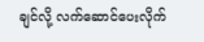ချင်လို့ လက်ဆောင်ပေးလိုက်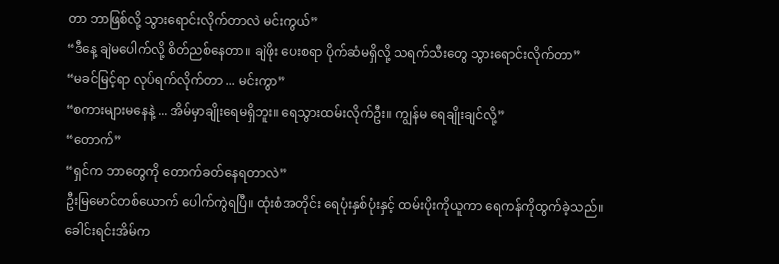တာ ဘာဖြစ်လို့ သွားရောင်းလိုက်တာလဲ မင်းကွယ်”
“ဒီနေ့ ချဲမပေါက်လို့ စိတ်ညစ်နေတာ။ ချဲဖိုး ပေးစရာ ပိုက်ဆံမရှိလို့ သရက်သီးတွေ သွားရောင်းလိုက်တာ”
“မခင်မြင့်ရာ လုပ်ရက်လိုက်တာ ... မင်းကွာ”
“စကားများမနေနဲ့ ... အိမ်မှာချိုးရေမရှိဘူး။ ရေသွားထမ်းလိုက်ဦး။ ကျွန်မ ရေချိုးချင်လို့”
“တောက်”
“ရှင်က ဘာတွေကို တောက်ခတ်နေရတာလဲ”
ဦးမြမောင်တစ်ယောက် ပေါက်ကွဲရပြီ။ ထုံးစံအတိုင်း ရေပုံးနှစ်ပုံးနှင့် ထမ်းပိုးကိုယူကာ ရေကန်ကိုထွက်ခဲ့သည်။
ခေါင်းရင်းအိမ်က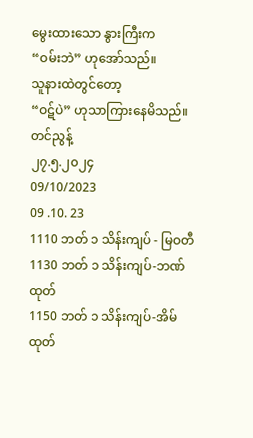မွေးထားသော နွားကြီးက
“ဝမ်းဘဲ” ဟုအော်သည်။
သူနားထဲတွင်တော့
“ဝဋ်ပဲ” ဟုသာကြားနေမိသည်။
တင်ညွန့်
၂၇.၅.၂၀၂၄
09/10/2023
09 .10. 23
1110 ဘတ် ၁ သိန်းကျပ် - မြဝတီ
1130 ဘတ် ၁ သိန်းကျပ်-ဘဏ်ထုတ်
1150 ဘတ် ၁ သိန်းကျပ်-အိမ်ထုတ်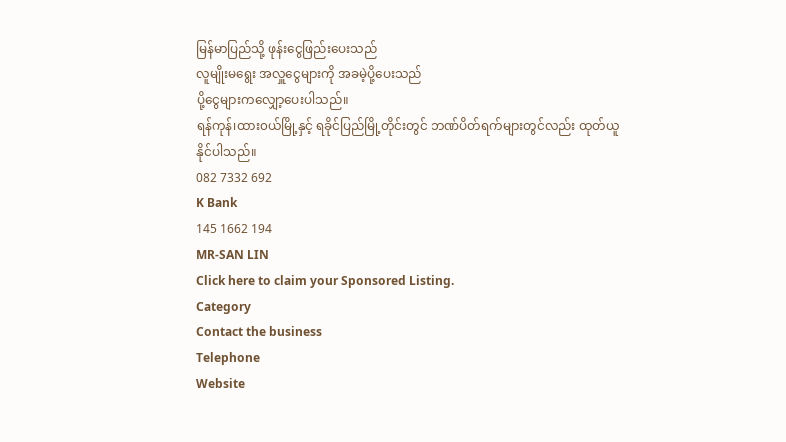မြန်မာပြည်သို့ ဖုန်းငွေဖြည်းပေးသည်
လူမျိုးမရွေး အလှူငွေများကို အခမဲ့ပို့ပေးသည်
ပို့ငွေများကလျှော့ပေးပါသည်။
ရန်ကုန်၊ထား၀ယ်မြို့နှင့် ရခိုင်ပြည်မြို့တိုင်းတွင် ဘဏ်ပိတ်ရက်များတွင်လည်း ထုတ်ယူနိုင်ပါသည်။
082 7332 692
K Bank
145 1662 194
MR-SAN LIN
Click here to claim your Sponsored Listing.
Category
Contact the business
Telephone
Website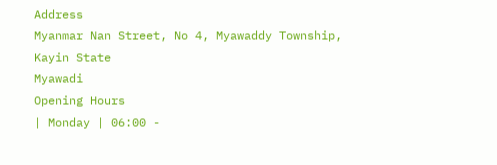Address
Myanmar Nan Street, No 4, Myawaddy Township, Kayin State
Myawadi
Opening Hours
| Monday | 06:00 -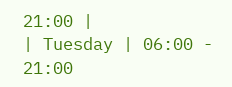21:00 |
| Tuesday | 06:00 - 21:00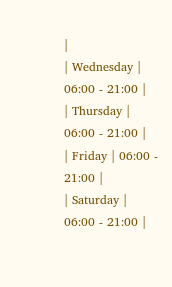|
| Wednesday | 06:00 - 21:00 |
| Thursday | 06:00 - 21:00 |
| Friday | 06:00 - 21:00 |
| Saturday | 06:00 - 21:00 |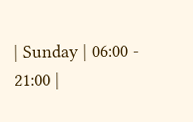| Sunday | 06:00 - 21:00 |